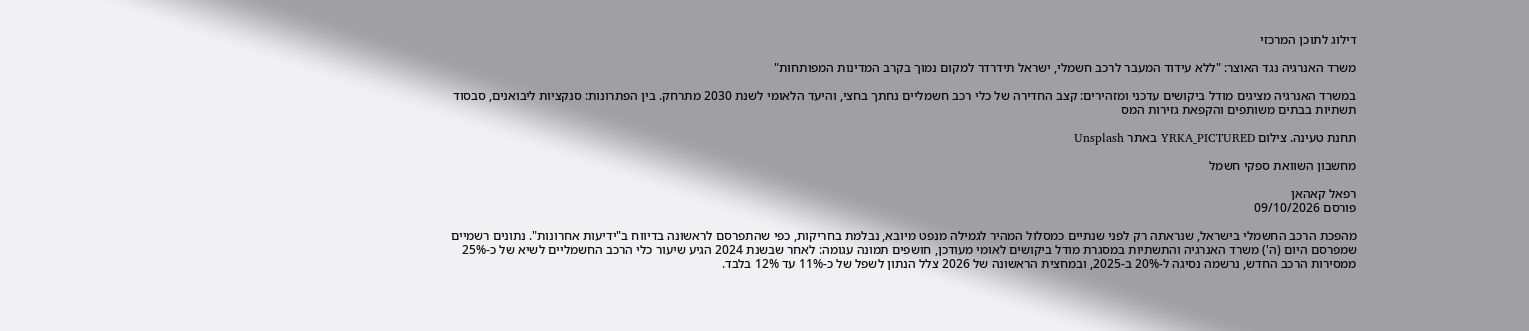דילוג לתוכן המרכזי

משרד האנרגיה נגד האוצר: "ללא עידוד המעבר לרכב חשמלי, ישראל תידרדר למקום נמוך בקרב המדינות המפותחות"

במשרד האנרגיה מציגים מודל ביקושים עדכני ומזהירים: קצב החדירה של כלי רכב חשמליים נחתך בחצי, והיעד הלאומי לשנת 2030 מתרחק. בין הפתרונות: סנקציות ליבואנים, סבסוד תשתיות בבתים משותפים והקפאת גזירות המס

תחנת טעינה. צילום YRKA_PICTURED באתר Unsplash

מחשבון השוואת ספקי חשמל

רפאל קאהאן
פורסם 09/10/2026

מהפכת הרכב החשמלי בישראל, שנראתה רק לפני שנתיים כמסלול המהיר לגמילה מנפט מיובא, נבלמת בחריקות, כפי שהתפרסם לראשונה בדיווח ב"ידיעות אחרונות". נתונים רשמיים שמפרסם היום (ה') משרד האנרגיה והתשתיות במסגרת מודל ביקושים לאומי מעודכן, חושפים תמונה עגומה: לאחר שבשנת 2024 הגיע שיעור כלי הרכב החשמליים לשיא של כ-25% ממסירות הרכב החדש, נרשמה נסיגה ל-20% ב-2025, ובמחצית הראשונה של 2026 צלל הנתון לשפל של כ-11% עד 12% בלבד.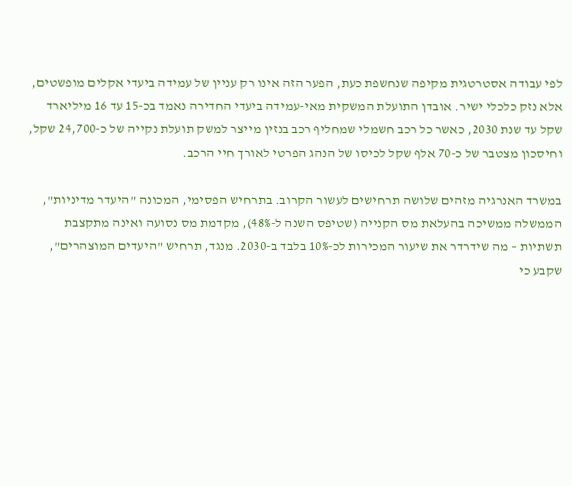לפי עבודה אסטרטגית מקיפה שנחשפת כעת, הפער הזה אינו רק עניין של עמידה ביעדי אקלים מופשטים, אלא נזק כלכלי ישיר. אובדן התועלת המשקית מאי-עמידה ביעדי החדירה נאמד בכ-15 עד 16 מיליארד שקל עד שנת 2030, כאשר כל רכב חשמלי שמחליף רכב בנזין מייצר למשק תועלת נקייה של כ-24,700 שקל, וחיסכון מצטבר של כ-70 אלף שקל לכיסו של הנהג הפרטי לאורך חיי הרכב.

במשרד האנרגיה מזהים שלושה תרחישים לעשור הקרוב. בתרחיש הפסימי, המכונה "היעדר מדיניות", הממשלה ממשיכה בהעלאת מס הקנייה (שטיפס השנה ל-48%), מקדמת מס נסועה ואינה מתקצבת תשתיות – מה שידרדר את שיעור המכירות לכ-10% בלבד ב-2030. מנגד, תרחיש "היעדים המוצהרים", שקבע כי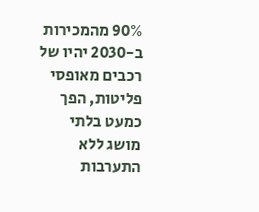90% מהמכירות ב-2030 יהיו של רכבים מאופסי פליטות, הפך כמעט בלתי מושג ללא התערבות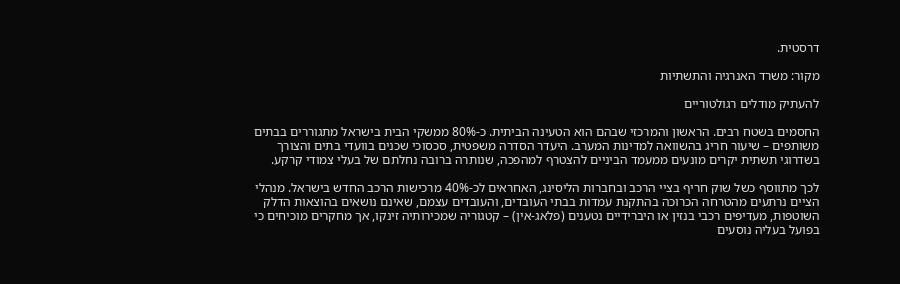דרסטית.

מקור: משרד האנרגיה והתשתיות

להעתיק מודלים רגולטוריים

החסמים בשטח רבים. הראשון והמרכזי שבהם הוא הטעינה הביתית. כ-80% ממשקי הבית בישראל מתגוררים בבתים משותפים – שיעור חריג בהשוואה למדינות המערב. היעדר הסדרה משפטית, סכסוכי שכנים בוועדי בתים והצורך בשדרוגי תשתית יקרים מונעים ממעמד הביניים להצטרף למהפכה, שנותרה ברובה נחלתם של בעלי צמודי קרקע.

לכך מתווסף כשל שוק חריף בציי הרכב ובחברות הליסינג, האחראים לכ-40% מרכישות הרכב החדש בישראל. מנהלי הציים נרתעים מהטרחה הכרוכה בהתקנת עמדות בבתי העובדים, והעובדים עצמם, שאינם נושאים בהוצאות הדלק השוטפות, מעדיפים רכבי בנזין או היברידיים נטענים (פלאג-אין) – קטגוריה שמכירותיה זינקו, אך מחקרים מוכיחים כי בפועל בעליה נוסעים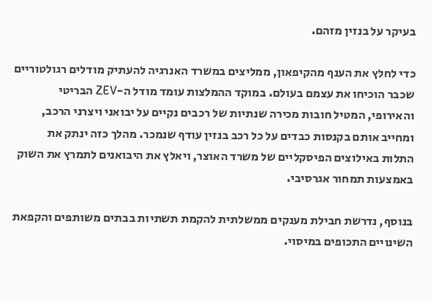בעיקר על בנזין מזהם.

כדי לחלץ את הענף מהקיפאון, ממליצים במשרד האנרגיה להעתיק מודלים רגולטוריים שכבר הוכיחו את עצמם בעולם. במוקד ההמלצות עומד מודל ה-ZEV הבריטי והאירופי, המטיל חובות מכירה שנתיות של רכבים נקיים על יבואני ויצרני הרכב, ומחייב אותם בקנסות כבדים על כל רכב בנזין עודף שנמכר. מהלך כזה ינתק את התלות באילוצים הפיסקליים של משרד האוצר, ויאלץ את היבואנים לתמרץ את השוק באמצעות תמחור אגרסיבי.

בנוסף, נדרשת חבילת מענקים ממשלתית להקמת תשתיות בבתים משותפים והקפאת השינויים התכופים במיסוי.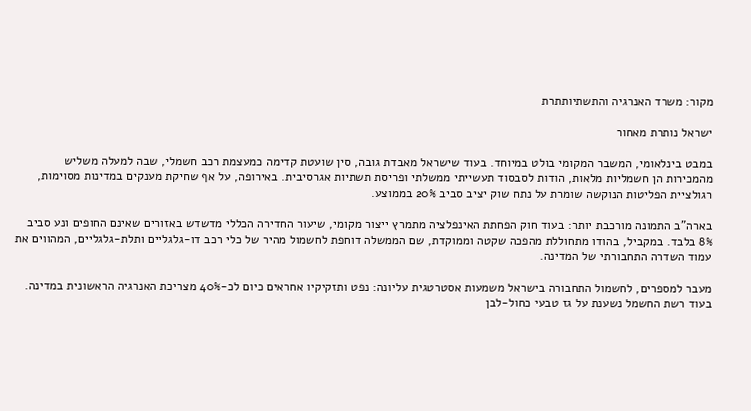מקור: משרד האנרגיה והתשתיותתרת

ישראל נותרת מאחור

במבט בינלאומי, המשבר המקומי בולט במיוחד. בעוד שישראל מאבדת גובה, סין שועטת קדימה כמעצמת רכב חשמלי, שבה למעלה משליש מהמכירות הן חשמליות מלאות, הודות לסבסוד תעשייתי ממשלתי ופריסת תשתיות אגרסיבית. באירופה, על אף שחיקת מענקים במדינות מסוימות, רגולציית הפליטות הנוקשה שומרת על נתח שוק יציב סביב 20% בממוצע.

בארה"ב התמונה מורכבת יותר: בעוד חוק הפחתת האינפלציה מתמרץ ייצור מקומי, שיעור החדירה הכללי מדשדש באזורים שאינם החופים ונע סביב 8% בלבד. במקביל, בהודו מתחוללת מהפכה שקטה וממוקדת, שם הממשלה דוחפת לחשמול מהיר של כלי רכב דו-גלגליים ותלת-גלגליים, המהווים את עמוד השדרה התחבורתי של המדינה.

מעבר למספרים, לחשמול התחבורה בישראל משמעות אסטרטגית עליונה: נפט ותזקיקיו אחראים כיום לכ-40% מצריכת האנרגיה הראשונית במדינה. בעוד רשת החשמל נשענת על גז טבעי כחול-לבן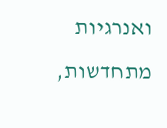ואנרגיות מתחדשות,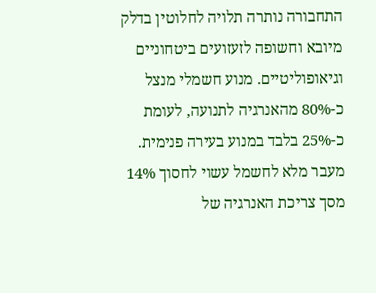התחבורה נותרה תלויה לחלוטין בדלק מיובא וחשופה לזעזועים ביטחוניים וגיאופוליטיים. מנוע חשמלי מנצל כ-80% מהאנרגיה לתנועה, לעומת כ-25% בלבד במנוע בעירה פנימית. מעבר מלא לחשמל עשוי לחסוך 14% מסך צריכת האנרגיה של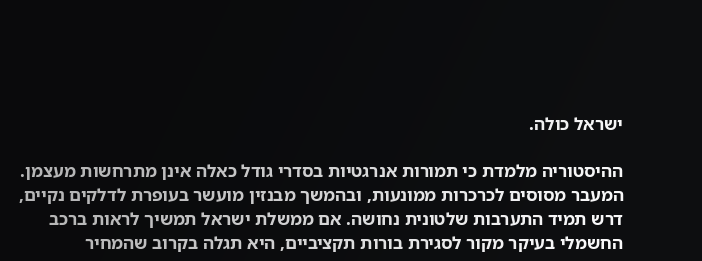ישראל כולה.

ההיסטוריה מלמדת כי תמורות אנרגטיות בסדרי גודל כאלה אינן מתרחשות מעצמן. המעבר מסוסים לכרכרות ממונעות, ובהמשך מבנזין מועשר בעופרת לדלקים נקיים, דרש תמיד התערבות שלטונית נחושה. אם ממשלת ישראל תמשיך לראות ברכב החשמלי בעיקר מקור לסגירת בורות תקציביים, היא תגלה בקרוב שהמחיר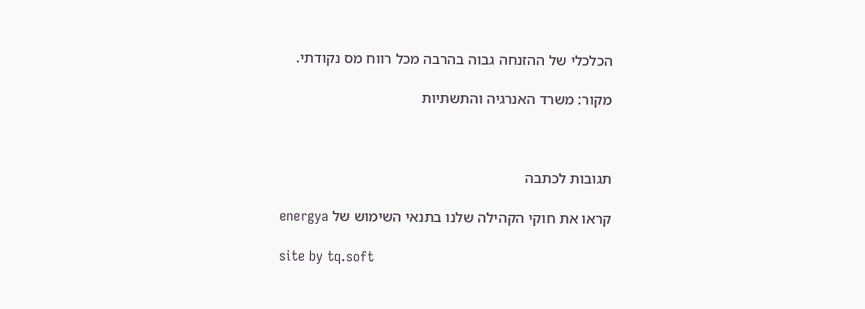הכלכלי של ההזנחה גבוה בהרבה מכל רווח מס נקודתי.

מקור: משרד האנרגיה והתשתיות



תגובות לכתבה

קראו את חוקי הקהילה שלנו בתנאי השימוש של energya

site by tq.soft